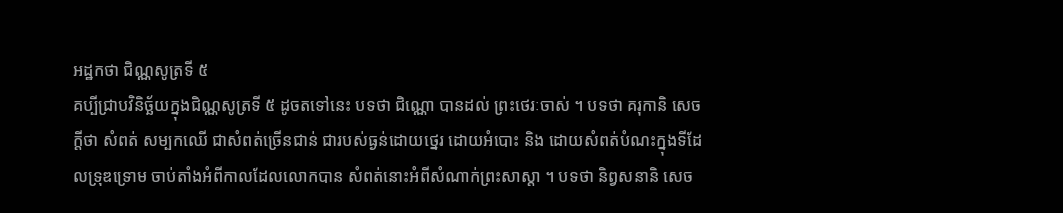អដ្ឋកថា ជិណ្ណសូត្រទី ៥
គប្បីជ្រាបវិនិច្ឆ័យក្នុងជិណ្ណសូត្រទី ៥ ដូចតទៅនេះ បទថា ជិណ្ណោ បានដល់ ព្រះថេរៈចាស់ ។ បទថា គរុកានិ សេចក្តីថា សំពត់ សម្បកឈើ ជាសំពត់ច្រើនជាន់ ជារបស់ធ្ងន់ដោយថ្នេរ ដោយអំបោះ និង ដោយសំពត់បំណះក្នុងទីដែលទ្រុឌទ្រោម ចាប់តាំងអំពីកាលដែលលោកបាន សំពត់នោះអំពីសំណាក់ព្រះសាស្តា ។ បទថា និព្វសនានិ សេច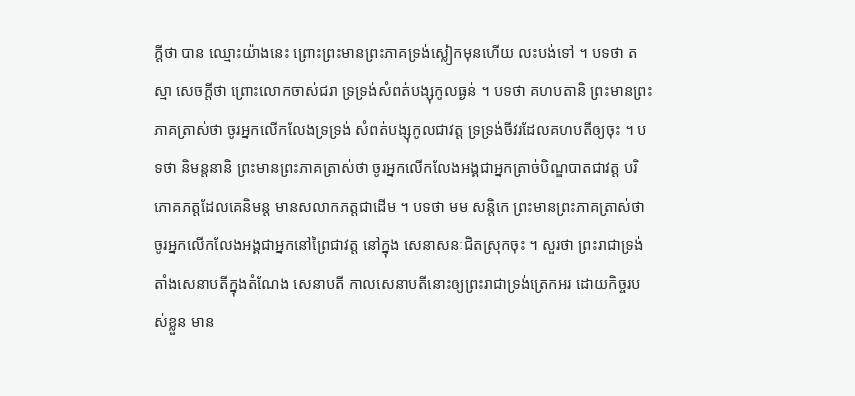ក្តីថា បាន ឈ្មោះយ៉ាងនេះ ព្រោះព្រះមានព្រះភាគទ្រង់ស្លៀកមុនហើយ លះបង់ទៅ ។ បទថា តស្មា សេចក្តីថា ព្រោះលោកចាស់ជរា ទ្រទ្រង់សំពត់បង្សុកូលធ្ងន់ ។ បទថា គហបតានិ ព្រះមានព្រះភាគត្រាស់ថា ចូរអ្នកលើកលែងទ្រទ្រង់ សំពត់បង្សុកូលជាវត្ត ទ្រទ្រង់ចីវរដែលគហបតីឲ្យចុះ ។ បទថា និមន្តនានិ ព្រះមានព្រះភាគត្រាស់ថា ចូរអ្នកលើកលែងអង្គជាអ្នកត្រាច់បិណ្ឌបាតជាវត្ត បរិភោគភត្តដែលគេនិមន្ត មានសលាកភត្តជាដើម ។ បទថា មម សន្តិកេ ព្រះមានព្រះភាគត្រាស់ថា ចូរអ្នកលើកលែងអង្គជាអ្នកនៅព្រៃជាវត្ត នៅក្នុង សេនាសនៈជិតស្រុកចុះ ។ សួរថា ព្រះរាជាទ្រង់តាំងសេនាបតីក្នុងតំណែង សេនាបតី កាលសេនាបតីនោះឲ្យព្រះរាជាទ្រង់ត្រេកអរ ដោយកិច្ចរបស់ខ្លួន មាន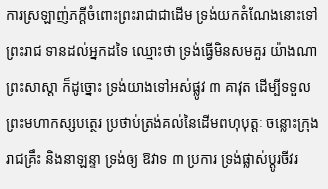ការស្រឡាញ់ភក្តីចំពោះព្រះរាជាជាដើម ទ្រង់យកតំណែងនោះទៅព្រះរាជ ទានដល់អ្នកដទៃ ឈ្មោះថា ទ្រង់ធ្វើមិនសមគួរ យ៉ាងណា ព្រះសាស្តា ក៏ដូច្នោះ ទ្រង់យាងទៅអស់ផ្លូវ ៣ គាវុត ដើម្បីទទួលព្រះមហាកស្សបត្ថេរ ប្រថាប់ត្រង់គល់នៃដើមពហុបុត្តៈ ចន្លោះក្រុងរាជគ្រឹះ និងនាឡន្ទា ទ្រង់ឲ្យ ឱវាទ ៣ ប្រការ ទ្រង់ផ្លាស់ប្តូរចីវរ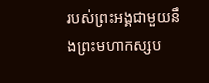របស់ព្រះអង្គជាមួយនឹងព្រះមហាកស្សប